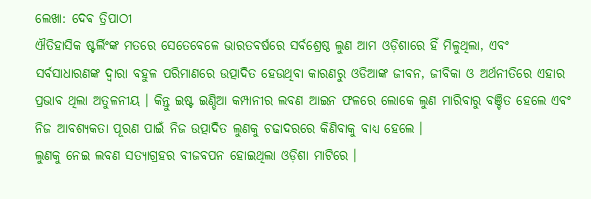ଲେଖା: ଦେଵ ତ୍ରିପାଠୀ
ଐତିହାସିକ ଷ୍ଟର୍ଲିଂଙ୍କ ମତରେ ସେତେବେଳେ ଭାରତବର୍ଷରେ ସର୍ବଶ୍ରେଷ୍ଠ ଲୁଣ ଆମ ଓଡ଼ିଶାରେ ହିଁ ମିଳୁଥିଲା, ଏବଂ ସର୍ବସାଧାରଣଙ୍କ ଦ୍ଵାରା ବହୁଳ ପରିମାଣରେ ଉତ୍ପାଦିତ ହେଉଥିବା କାରଣରୁ ଓଡିଆଙ୍କ ଜୀବନ, ଜୀବିକା ଓ ଅର୍ଥନୀତିରେ ଏହାର ପ୍ରଭାବ ଥିଲା ଅତୁଳନୀୟ । କିନ୍ତୁ ଇଷ୍ଟ ଇଣ୍ଡିଆ କମ୍ପାନୀର ଲବଣ ଆଇନ ଫଳରେ ଲୋକେ ଲୁଣ ମାରିବାରୁ ବଞ୍ଚିତ ହେଲେ ଏବଂ ନିଜ ଆବଶ୍ୟକତା ପୂରଣ ପାଇଁ ନିଜ ଉତ୍ପାଦିତ ଲୁଣକୁ ଚଢାଦରରେ କିଣିବାକୁ ବାଧ୍ୟ ହେଲେ ।
ଲୁଣକୁ ନେଇ ଲବଣ ସତ୍ୟାଗ୍ରହର ବୀଜବପନ ହୋଇଥିଲା ଓଡ଼ିଶା ମାଟିରେ ।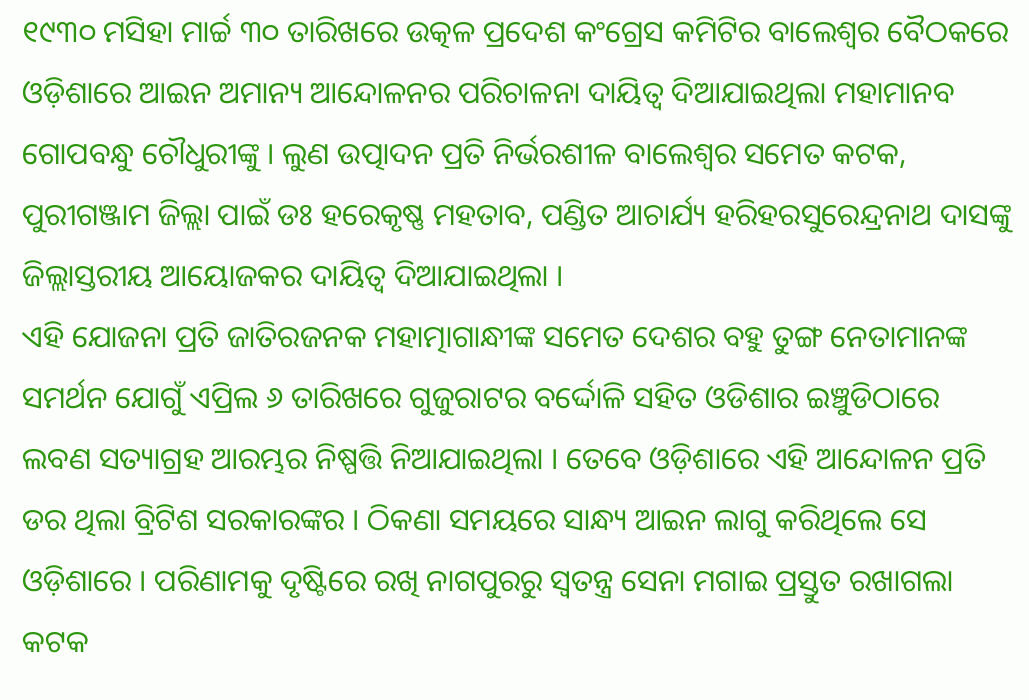୧୯୩୦ ମସିହା ମାର୍ଚ୍ଚ ୩୦ ତାରିଖରେ ଉତ୍କଳ ପ୍ରଦେଶ କଂଗ୍ରେସ କମିଟିର ବାଲେଶ୍ଵର ବୈଠକରେ ଓଡ଼ିଶାରେ ଆଇନ ଅମାନ୍ୟ ଆନ୍ଦୋଳନର ପରିଚାଳନା ଦାୟିତ୍ଵ ଦିଆଯାଇଥିଲା ମହାମାନବ ଗୋପବନ୍ଧୁ ଚୌଧୁରୀଙ୍କୁ । ଲୁଣ ଉତ୍ପାଦନ ପ୍ରତି ନିର୍ଭରଶୀଳ ବାଲେଶ୍ଵର ସମେତ କଟକ, ପୁରୀଗଞ୍ଜାମ ଜିଲ୍ଲା ପାଇଁ ଡଃ ହରେକୃଷ୍ଣ ମହତାବ, ପଣ୍ଡିତ ଆଚାର୍ଯ୍ୟ ହରିହରସୁରେନ୍ଦ୍ରନାଥ ଦାସଙ୍କୁ ଜିଲ୍ଲାସ୍ତରୀୟ ଆୟୋଜକର ଦାୟିତ୍ବ ଦିଆଯାଇଥିଲା ।
ଏହି ଯୋଜନା ପ୍ରତି ଜାତିରଜନକ ମହାତ୍ମାଗାନ୍ଧୀଙ୍କ ସମେତ ଦେଶର ବହୁ ତୁଙ୍ଗ ନେତାମାନଙ୍କ ସମର୍ଥନ ଯୋଗୁଁ ଏପ୍ରିଲ ୬ ତାରିଖରେ ଗୁଜୁରାଟର ବର୍ଦ୍ଦୋଳି ସହିତ ଓଡିଶାର ଇଞ୍ଚୁଡିଠାରେ ଲବଣ ସତ୍ୟାଗ୍ରହ ଆରମ୍ଭର ନିଷ୍ପତ୍ତି ନିଆଯାଇଥିଲା । ତେବେ ଓଡ଼ିଶାରେ ଏହି ଆନ୍ଦୋଳନ ପ୍ରତି ଡର ଥିଲା ବ୍ରିଟିଶ ସରକାରଙ୍କର । ଠିକଣା ସମୟରେ ସାନ୍ଧ୍ୟ ଆଇନ ଲାଗୁ କରିଥିଲେ ସେ ଓଡ଼ିଶାରେ । ପରିଣାମକୁ ଦୃଷ୍ଟିରେ ରଖି ନାଗପୁରରୁ ସ୍ବତନ୍ତ୍ର ସେନା ମଗାଇ ପ୍ରସ୍ତୁତ ରଖାଗଲା କଟକ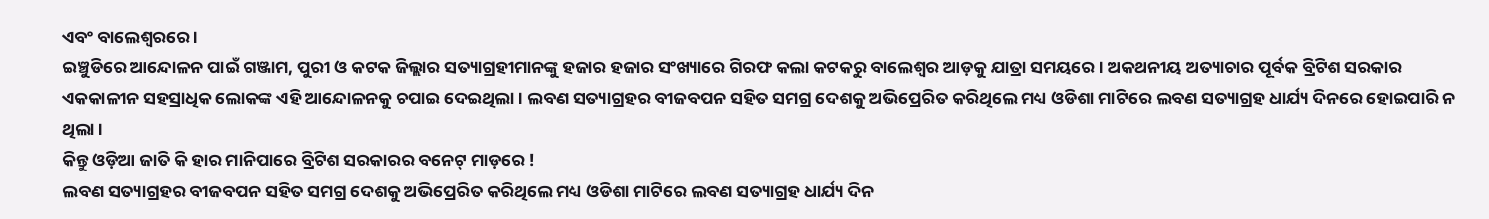ଏବଂ ବାଲେଶ୍ବରରେ ।
ଇଞ୍ଚୁଡିରେ ଆନ୍ଦୋଳନ ପାଇଁ ଗଞ୍ଜାମ, ପୁରୀ ଓ କଟକ ଜିଲ୍ଲାର ସତ୍ୟାଗ୍ରହୀମାନଙ୍କୁ ହଜାର ହଜାର ସଂଖ୍ୟାରେ ଗିରଫ କଲା କଟକରୁ ବାଲେଶ୍ଵର ଆଡ଼କୁ ଯାତ୍ରା ସମୟରେ । ଅକଥନୀୟ ଅତ୍ୟାଚାର ପୂର୍ବକ ବ୍ରିଟିଶ ସରକାର ଏକକାଳୀନ ସହସ୍ରାଧିକ ଲୋକଙ୍କ ଏହି ଆନ୍ଦୋଳନକୁ ଚପାଇ ଦେଇଥିଲା । ଲବଣ ସତ୍ୟାଗ୍ରହର ବୀଜବପନ ସହିତ ସମଗ୍ର ଦେଶକୁ ଅଭିପ୍ରେରିତ କରିଥିଲେ ମଧ୍ୟ ଓଡିଶା ମାଟିରେ ଲବଣ ସତ୍ୟାଗ୍ରହ ଧାର୍ଯ୍ୟ ଦିନରେ ହୋଇପାରି ନ ଥିଲା ।
କିନ୍ତୁ ଓଡ଼ିଆ ଜାତି କି ହାର ମାନିପାରେ ବ୍ରିଟିଶ ସରକାରର ବନେଟ୍ ମାଡ଼ରେ !
ଲବଣ ସତ୍ୟାଗ୍ରହର ବୀଜବପନ ସହିତ ସମଗ୍ର ଦେଶକୁ ଅଭିପ୍ରେରିତ କରିଥିଲେ ମଧ୍ୟ ଓଡିଶା ମାଟିରେ ଲବଣ ସତ୍ୟାଗ୍ରହ ଧାର୍ଯ୍ୟ ଦିନ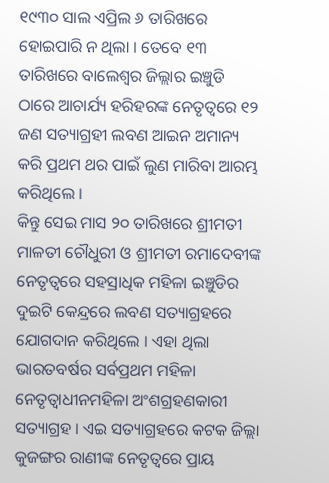୧୯୩୦ ସାଲ ଏପ୍ରିଲ ୬ ତାରିଖରେ ହୋଇପାରି ନ ଥିଲା । ତେବେ ୧୩ ତାରିଖରେ ବାଲେଶ୍ଵର ଜିଲ୍ଲାର ଇଞ୍ଚୁଡି ଠାରେ ଆଚାର୍ଯ୍ୟ ହରିହରଙ୍କ ନେତୃତ୍ୱରେ ୧୨ ଜଣ ସତ୍ୟାଗ୍ରହୀ ଲବଣ ଆଇନ ଅମାନ୍ୟ କରି ପ୍ରଥମ ଥର ପାଇଁ ଲୁଣ ମାରିବା ଆରମ୍ଭ କରିଥିଲେ ।
କିନ୍ତୁ ସେଇ ମାସ ୨୦ ତାରିଖରେ ଶ୍ରୀମତୀ ମାଳତୀ ଚୌଧୁରୀ ଓ ଶ୍ରୀମତୀ ରମାଦେବୀଙ୍କ ନେତୃତ୍ବରେ ସହସ୍ରାଧିକ ମହିଳା ଇଞ୍ଚୁଡିର ଦୁଇଟି କେନ୍ଦ୍ରରେ ଲବଣ ସତ୍ୟାଗ୍ରହରେ ଯୋଗଦାନ କରିଥିଲେ । ଏହା ଥିଲା ଭାରତବର୍ଷର ସର୍ବପ୍ରଥମ ମହିଳା ନେତୃତ୍ଵାଧୀନମହିଳା ଅଂଶଗ୍ରହଣକାରୀ ସତ୍ୟାଗ୍ରହ । ଏଇ ସତ୍ୟାଗ୍ରହରେ କଟକ ଜିଲ୍ଲା କୁଜଙ୍ଗର ରାଣୀଙ୍କ ନେତୃତ୍ୱରେ ପ୍ରାୟ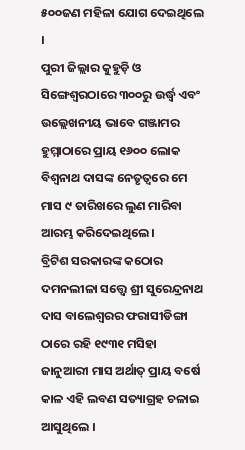୫୦୦ଜଣ ମହିଳା ଯୋଗ ଦେଇଥିଲେ ।
ପୁରୀ ଜିଲ୍ଲାର କୁହୁଡ଼ି ଓ ସିଙ୍ଗେଶ୍ୱରଠାରେ ୩୦୦ରୁ ଉର୍ଦ୍ଧ୍ବ ଏବଂ ଉଲ୍ଲେଖନୀୟ ଭାବେ ଗଞ୍ଜାମର ହୁମ୍ମାଠାରେ ପ୍ରାୟ ୧୬୦୦ ଲୋକ ବିଶ୍ୱନାଥ ଦାସଙ୍କ ନେତୃତ୍ୱରେ ମେ ମାସ ୯ ତାରିଖରେ ଲୁଣ ମାରିବା ଆରମ୍ଭ କରିଦେଇଥିଲେ ।
ବ୍ରିଟିଶ ସରକାରଙ୍କ କଠୋର ଦମନଲୀଳା ସତ୍ତ୍ଵେ ଶ୍ରୀ ସୁରେନ୍ଦ୍ରନାଥ ଦାସ ବାଲେଶ୍ଵରର ଫରାସୀଡିଙ୍ଗା ଠାରେ ରହି ୧୯୩୧ ମସିହା ଜାନୁଆରୀ ମାସ ଅର୍ଥାତ୍ ପ୍ରାୟ ବର୍ଷେ କାଳ ଏହି ଲବଣ ସତ୍ୟାଗ୍ରହ ଚଳାଇ ଆସୁଥିଲେ ।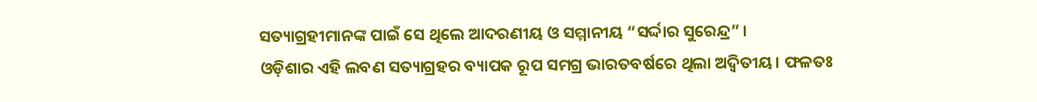ସତ୍ୟାଗ୍ରହୀମାନଙ୍କ ପାଇଁ ସେ ଥିଲେ ଆଦରଣୀୟ ଓ ସମ୍ମାନୀୟ “ସର୍ଦ୍ଦାର ସୁରେନ୍ଦ୍ର” ।
ଓଡ଼ିଶାର ଏହି ଲବଣ ସତ୍ୟାଗ୍ରହର ବ୍ୟାପକ ରୂପ ସମଗ୍ର ଭାରତବର୍ଷରେ ଥିଲା ଅଦ୍ୱିତୀୟ। ଫଳତଃ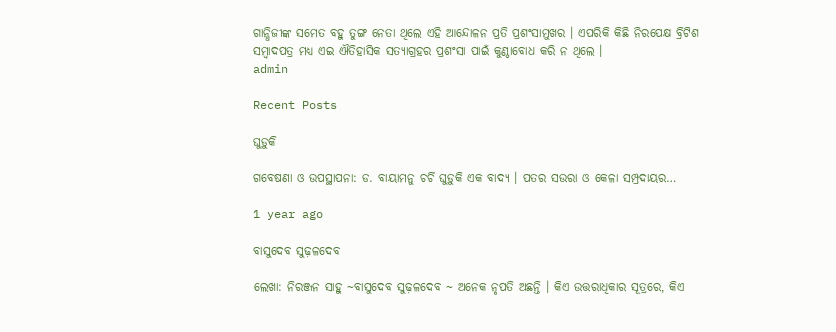ଗାନ୍ଧିଜୀଙ୍କ ସମେତ ବହୁ ତୁଙ୍ଗ ନେତା ଥିଲେ ଏହି ଆନ୍ଦୋଳନ ପ୍ରତି ପ୍ରଶଂସାମୁଖର । ଏପରିକି କିଛି ନିରପେକ୍ଷ ବ୍ରିଟିଶ ସମ୍ବାଦପତ୍ର ମଧ୍ୟ ଏଇ ଐତିହାସିକ ସତ୍ୟାଗ୍ରହର ପ୍ରଶଂସା ପାଇଁ କୁଣ୍ଠାବୋଧ କରି ନ ଥିଲେ ।
admin

Recent Posts

ଘୁଡ଼ୁକି

ଗବେଷଣା ଓ ଉପସ୍ଥାପନା: ଡ. ବାୟାମନୁ ଚର୍ଚି ଘୁଡ଼ୁକି ଏକ ବାଦ୍ୟ । ପତର ସଉରା ଓ କେଳା ସମ୍ପ୍ରଦାୟର…

1 year ago

ବାସୁଦେବ ସୁଢ଼ଳଦେବ

ଲେଖା: ନିରଞ୍ଜନ ସାହୁ ~ବାସୁଦେବ ସୁଢ଼ଳଦେବ ~ ଅନେକ ନୃପତି ଅଛନ୍ତି । କିଏ ଉତ୍ତରାଧିକାର ସୂତ୍ରରେ, କିଏ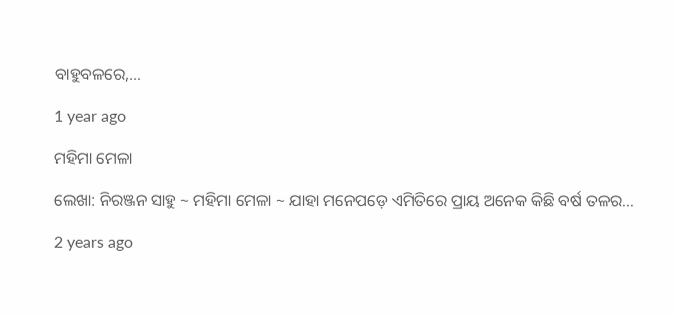ବାହୁବଳରେ,…

1 year ago

ମହିମା ମେଳା

ଲେଖା: ନିରଞ୍ଜନ ସାହୁ ~ ମହିମା ମେଳା ~ ଯାହା ମନେପଡ଼େ ଏମିତିରେ ପ୍ରାୟ ଅନେକ କିଛି ବର୍ଷ ତଳର…

2 years ago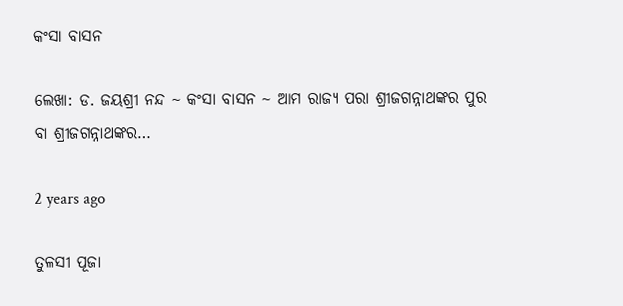କଂସା ବାସନ

ଲେଖା: ଡ. ଜୟଶ୍ରୀ ନନ୍ଦ ~ କଂସା ବାସନ ~ ଆମ ରାଜ୍ୟ ପରା ଶ୍ରୀଜଗନ୍ନାଥଙ୍କର ପୁର ବା ଶ୍ରୀଜଗନ୍ନାଥଙ୍କର…

2 years ago

ତୁଳସୀ ପୂଜା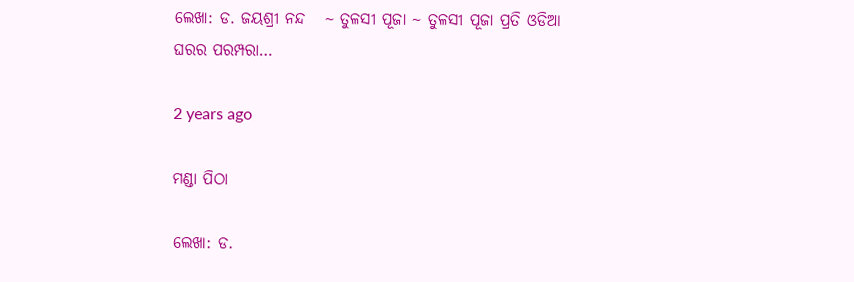ଲେଖା: ଡ. ଜୟଶ୍ରୀ ନନ୍ଦ   ~ ତୁଳସୀ ପୂଜା ~ ତୁଳସୀ ପୂଜା ପ୍ରତି ଓଡିଆ ଘରର ପରମ୍ପରା…

2 years ago

ମଣ୍ଡା ପିଠା

ଲେଖା: ଡ.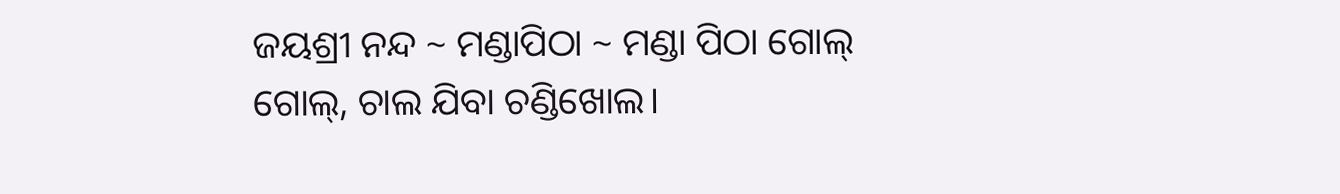ଜୟଶ୍ରୀ ନନ୍ଦ ~ ମଣ୍ଡାପିଠା ~ ମଣ୍ଡା ପିଠା ଗୋଲ୍ ଗୋଲ୍, ଚାଲ ଯିବା ଚଣ୍ଡିଖୋଲ।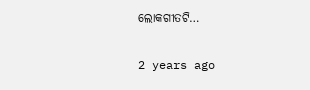ଲୋକଗୀତଟି…

2 years ago